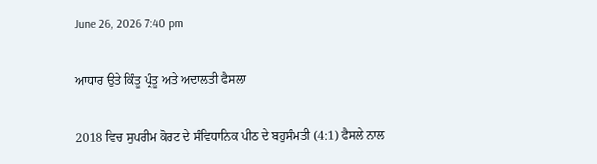June 26, 2026 7:40 pm

ਆਧਾਰ ਉਤੇ ਕਿੰਤੂ ਪ੍ਰੰਤੂ ਅਤੇ ਅਦਾਲਤੀ ਫੈਸਲਾ

2018 ਵਿਚ ਸੁਪਰੀਮ ਕੋਰਟ ਦੇ ਸੰਵਿਧਾਨਿਕ ਪੀਠ ਦੇ ਬਹੁਸੰਮਤੀ (4:1) ਫੈਸਲੇ ਨਾਲ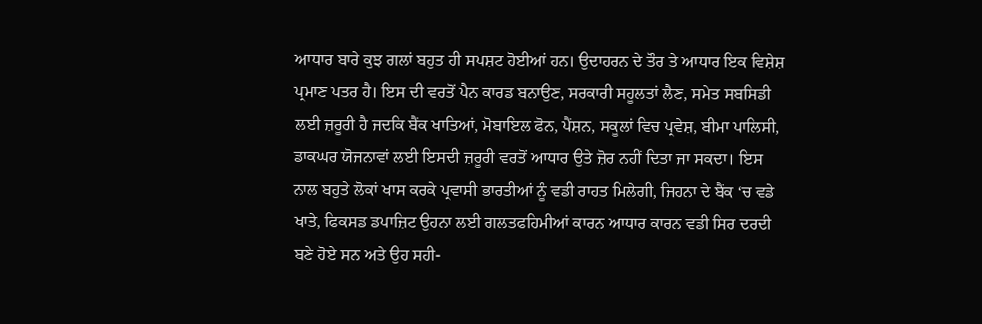ਆਧਾਰ ਬਾਰੇ ਕੁਝ ਗਲਾਂ ਬਹੁਤ ਹੀ ਸਪਸ਼ਟ ਹੋਈਆਂ ਹਨ। ਉਦਾਹਰਨ ਦੇ ਤੌਰ ਤੇ ਆਧਾਰ ਇਕ ਵਿਸ਼ੇਸ਼ ਪ੍ਰਮਾਣ ਪਤਰ ਹੈ। ਇਸ ਦੀ ਵਰਤੋਂ ਪੈਨ ਕਾਰਡ ਬਨਾਉਣ, ਸਰਕਾਰੀ ਸਹੂਲਤਾਂ ਲੈਣ, ਸਮੇਤ ਸਬਸਿਡੀ ਲਈ ਜ਼ਰੂਰੀ ਹੈ ਜਦਕਿ ਬੈਂਕ ਖਾਤਿਆਂ, ਮੋਬਾਇਲ ਫੋਨ, ਪੈਂਸ਼ਨ, ਸਕੂਲਾਂ ਵਿਚ ਪ੍ਰਵੇਸ਼, ਬੀਮਾ ਪਾਲਿਸੀ, ਡਾਕਘਰ ਯੋਜਨਾਵਾਂ ਲਈ ਇਸਦੀ ਜ਼ਰੂਰੀ ਵਰਤੋਂ ਆਧਾਰ ਉਤੇ ਜ਼ੋਰ ਨਹੀਂ ਦਿਤਾ ਜਾ ਸਕਦਾ। ਇਸ ਨਾਲ ਬਹੁਤੇ ਲੋਕਾਂ ਖਾਸ ਕਰਕੇ ਪ੍ਰਵਾਸੀ ਭਾਰਤੀਆਂ ਨੂੰ ਵਡੀ ਰਾਹਤ ਮਿਲੇਗੀ, ਜਿਹਨਾ ਦੇ ਬੈਂਕ ‘ਚ ਵਡੇ ਖਾਤੇ, ਫਿਕਸਡ ਡਪਾਜ਼ਿਟ ਉਹਨਾ ਲਈ ਗਲਤਫਹਿਮੀਆਂ ਕਾਰਨ ਆਧਾਰ ਕਾਰਨ ਵਡੀ ਸਿਰ ਦਰਦੀ ਬਣੇ ਹੋਏ ਸਨ ਅਤੇ ਉਹ ਸਹੀ-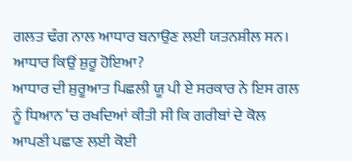ਗਲਤ ਢੰਗ ਨਾਲ ਆਧਾਰ ਬਨਾਉਣ ਲਈ ਯਤਨਸ਼ੀਲ ਸਨ।
ਆਧਾਰ ਕਿਉਂ ਸ਼ੁਰੂ ਹੋਇਆ?
ਆਧਾਰ ਦੀ ਸ਼ੁਰੂਆਤ ਪਿਛਲੀ ਯੂ ਪੀ ਏ ਸਰਕਾਰ ਨੇ ਇਸ ਗਲ ਨੂੰ ਧਿਆਨ ‘ਚ ਰਖਦਿਆਂ ਕੀਤੀ ਸੀ ਕਿ ਗਰੀਬਾਂ ਦੇ ਕੋਲ ਆਪਣੀ ਪਛਾਣ ਲਈ ਕੋਈ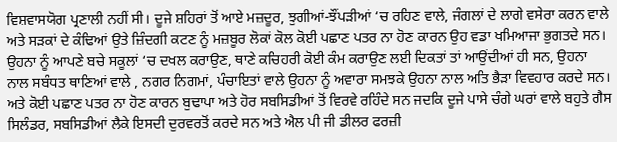ਵਿਸ਼ਵਾਸਯੋਗ ਪ੍ਰਣਾਲੀ ਨਹੀਂ ਸੀ। ਦੂਜੇ ਸ਼ਹਿਰਾਂ ਤੋਂ ਆਏ ਮਜ਼ਦੂਰ, ਝੁਗੀਆਂ-ਝੌਂਪੜੀਆਂ ‘ਚ ਰਹਿਣ ਵਾਲੇ, ਜੰਗਲਾਂ ਦੇ ਲਾਗੇ ਵਸੇਰਾ ਕਰਨ ਵਾਲੇ ਅਤੇ ਸੜਕਾਂ ਦੇ ਕੰਢਿਆਂ ਉਤੇ ਜ਼ਿੰਦਗੀ ਕਟਣ ਨੂੰ ਮਜ਼ਬੂਰ ਲੋਕਾਂ ਕੋਲ ਕੋਈ ਪਛਾਣ ਪਤਰ ਨਾ ਹੋਣ ਕਾਰਨ ਉਹ ਵਡਾ ਖਮਿਆਜਾ ਭੁਗਤਦੇ ਸਨ। ਉਹਨਾ ਨੂੰ ਆਪਣੇ ਬਚੇ ਸਕੂਲਾਂ ‘ਚ ਦਖਲ ਕਰਾਉਣ, ਥਾਣੇ ਕਚਿਹਰੀ ਕੋਈ ਕੰਮ ਕਰਾਉਣ ਲਈ ਦਿਕਤਾਂ ਤਾਂ ਆਉਂਦੀਆਂ ਹੀ ਸਨ, ਉਹਨਾ ਨਾਲ ਸਬੰਧਤ ਥਾਣਿਆਂ ਵਾਲੇ , ਨਗਰ ਨਿਗਮਾਂ, ਪੰਚਾਇਤਾਂ ਵਾਲੇ ਉਹਨਾ ਨੂੰ ਅਵਾਰਾ ਸਮਝਕੇ ਉਹਨਾ ਨਾਲ ਅਤਿ ਭੈੜਾ ਵਿਵਹਾਰ ਕਰਦੇ ਸਨ। ਅਤੇ ਕੋਈ ਪਛਾਣ ਪਤਰ ਨਾ ਹੋਣ ਕਾਰਨ ਬੁਢਾਪਾ ਅਤੇ ਹੋਰ ਸਬਸਿਡੀਆਂ ਤੋਂ ਵਿਰਵੇ ਰਹਿੰਦੇ ਸਨ ਜਦਕਿ ਦੂਜੇ ਪਾਸੇ ਚੰਗੇ ਘਰਾਂ ਵਾਲੇ ਬਹੁਤੇ ਗੈਸ ਸਿਲੰਡਰ, ਸਬਸਿਡੀਆਂ ਲੈਕੇ ਇਸਦੀ ਦੁਰਵਰਤੋਂ ਕਰਦੇ ਸਨ ਅਤੇ ਐਲ ਪੀ ਜੀ ਡੀਲਰ ਫਰਜ਼ੀ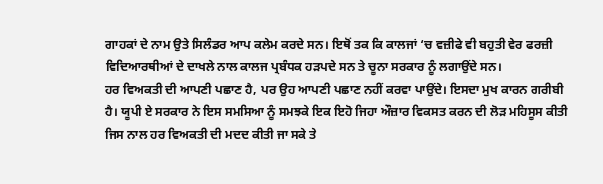ਗਾਹਕਾਂ ਦੇ ਨਾਮ ਉਤੇ ਸਿਲੰਡਰ ਆਪ ਕਲੇਮ ਕਰਦੇ ਸਨ। ਇਥੋਂ ਤਕ ਕਿ ਕਾਲਜਾਂ ‘ਚ ਵਜ਼ੀਫੇ ਵੀ ਬਹੁਤੀ ਵੇਰ ਫਰਜ਼ੀ ਵਿਦਿਆਰਥੀਆਂ ਦੇ ਦਾਖਲੇ ਨਾਲ ਕਾਲਜ ਪ੍ਰਬੰਧਕ ਹੜਪਦੇ ਸਨ ਤੇ ਚੂਨਾ ਸਰਕਾਰ ਨੂੰ ਲਗਾਉਂਦੇ ਸਨ।
ਹਰ ਵਿਅਕਤੀ ਦੀ ਆਪਣੀ ਪਛਾਣ ਹੈ, ਪਰ ਉਹ ਆਪਣੀ ਪਛਾਣ ਨਹੀਂ ਕਰਵਾ ਪਾਉਂਦੇ। ਇਸਦਾ ਮੁਖ ਕਾਰਨ ਗਰੀਬੀ ਹੈ। ਯੂਪੀ ਏ ਸਰਕਾਰ ਨੇ ਇਸ ਸਮਸਿਆ ਨੂੰ ਸਮਝਕੇ ਇਕ ਇਹੋ ਜਿਹਾ ਔਜ਼ਾਰ ਵਿਕਸਤ ਕਰਨ ਦੀ ਲੋੜ ਮਹਿਸੂਸ ਕੀਤੀ ਜਿਸ ਨਾਲ ਹਰ ਵਿਅਕਤੀ ਦੀ ਮਦਦ ਕੀਤੀ ਜਾ ਸਕੇ ਤੇ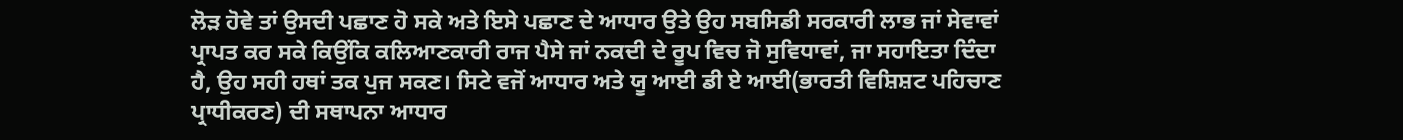ਲੋੜ ਹੋਵੇ ਤਾਂ ਉਸਦੀ ਪਛਾਣ ਹੋ ਸਕੇ ਅਤੇ ਇਸੇ ਪਛਾਣ ਦੇ ਆਧਾਰ ਉਤੇ ਉਹ ਸਬਸਿਡੀ ਸਰਕਾਰੀ ਲਾਭ ਜਾਂ ਸੇਵਾਵਾਂ ਪ੍ਰਾਪਤ ਕਰ ਸਕੇ ਕਿਉਂਕਿ ਕਲਿਆਣਕਾਰੀ ਰਾਜ ਪੈਸੇ ਜਾਂ ਨਕਦੀ ਦੇ ਰੂਪ ਵਿਚ ਜੋ ਸੁਵਿਧਾਵਾਂ, ਜਾ ਸਹਾਇਤਾ ਦਿੰਦਾ ਹੈ, ਉਹ ਸਹੀ ਹਥਾਂ ਤਕ ਪੁਜ ਸਕਣ। ਸਿਟੇ ਵਜੋਂ ਆਧਾਰ ਅਤੇ ਯੂ ਆਈ ਡੀ ਏ ਆਈ(ਭਾਰਤੀ ਵਿਸ਼ਿਸ਼ਟ ਪਹਿਚਾਣ ਪ੍ਰਾਧੀਕਰਣ) ਦੀ ਸਥਾਪਨਾ ਆਧਾਰ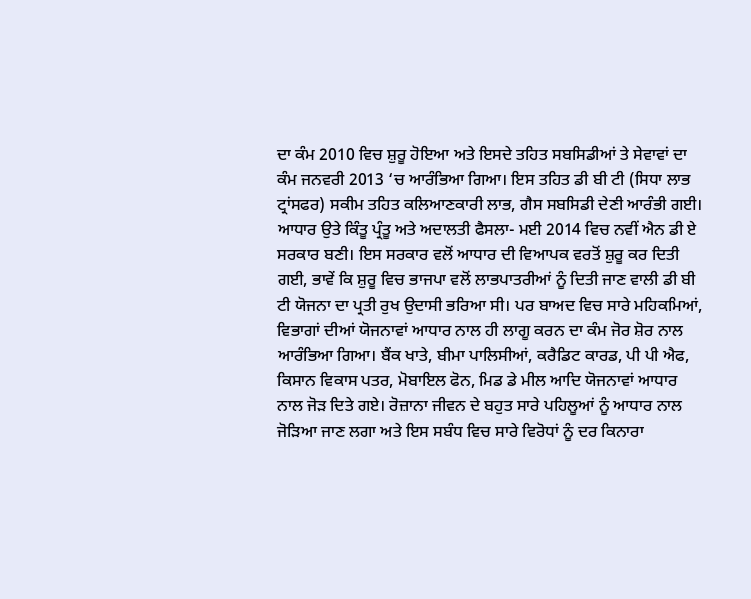ਦਾ ਕੰਮ 2010 ਵਿਚ ਸ਼ੁਰੂ ਹੋਇਆ ਅਤੇ ਇਸਦੇ ਤਹਿਤ ਸਬਸਿਡੀਆਂ ਤੇ ਸੇਵਾਵਾਂ ਦਾ ਕੰਮ ਜਨਵਰੀ 2013 ‘ਚ ਆਰੰਭਿਆ ਗਿਆ। ਇਸ ਤਹਿਤ ਡੀ ਬੀ ਟੀ (ਸਿਧਾ ਲਾਭ ਟ੍ਰਾਂਸਫਰ) ਸਕੀਮ ਤਹਿਤ ਕਲਿਆਣਕਾਰੀ ਲਾਭ, ਗੈਸ ਸਬਸਿਡੀ ਦੇਣੀ ਆਰੰਭੀ ਗਈ।
ਆਧਾਰ ਉਤੇ ਕਿੰਤੂ ਪ੍ਰੰਤੂ ਅਤੇ ਅਦਾਲਤੀ ਫੈਸਲਾ- ਮਈ 2014 ਵਿਚ ਨਵੀਂ ਐਨ ਡੀ ਏ ਸਰਕਾਰ ਬਣੀ। ਇਸ ਸਰਕਾਰ ਵਲੋਂ ਆਧਾਰ ਦੀ ਵਿਆਪਕ ਵਰਤੋਂ ਸ਼ੁਰੂ ਕਰ ਦਿਤੀ ਗਈ, ਭਾਵੇਂ ਕਿ ਸ਼ੁਰੂ ਵਿਚ ਭਾਜਪਾ ਵਲੋਂ ਲਾਭਪਾਤਰੀਆਂ ਨੂੰ ਦਿਤੀ ਜਾਣ ਵਾਲੀ ਡੀ ਬੀ ਟੀ ਯੋਜਨਾ ਦਾ ਪ੍ਰਤੀ ਰੁਖ ਉਦਾਸੀ ਭਰਿਆ ਸੀ। ਪਰ ਬਾਅਦ ਵਿਚ ਸਾਰੇ ਮਹਿਕਮਿਆਂ, ਵਿਭਾਗਾਂ ਦੀਆਂ ਯੋਜਨਾਵਾਂ ਆਧਾਰ ਨਾਲ ਹੀ ਲਾਗੂ ਕਰਨ ਦਾ ਕੰਮ ਜੋਰ ਸ਼ੋਰ ਨਾਲ ਆਰੰਭਿਆ ਗਿਆ। ਬੈਂਕ ਖਾਤੇ, ਬੀਮਾ ਪਾਲਿਸੀਆਂ, ਕਰੈਡਿਟ ਕਾਰਡ, ਪੀ ਪੀ ਐਫ, ਕਿਸਾਨ ਵਿਕਾਸ ਪਤਰ, ਮੋਬਾਇਲ ਫੋਨ, ਮਿਡ ਡੇ ਮੀਲ ਆਦਿ ਯੋਜਨਾਵਾਂ ਆਧਾਰ ਨਾਲ ਜੋੜ ਦਿਤੇ ਗਏ। ਰੋਜ਼ਾਨਾ ਜੀਵਨ ਦੇ ਬਹੁਤ ਸਾਰੇ ਪਹਿਲੂਆਂ ਨੂੰ ਆਧਾਰ ਨਾਲ ਜੋੜਿਆ ਜਾਣ ਲਗਾ ਅਤੇ ਇਸ ਸਬੰਧ ਵਿਚ ਸਾਰੇ ਵਿਰੋਧਾਂ ਨੂੰ ਦਰ ਕਿਨਾਰਾ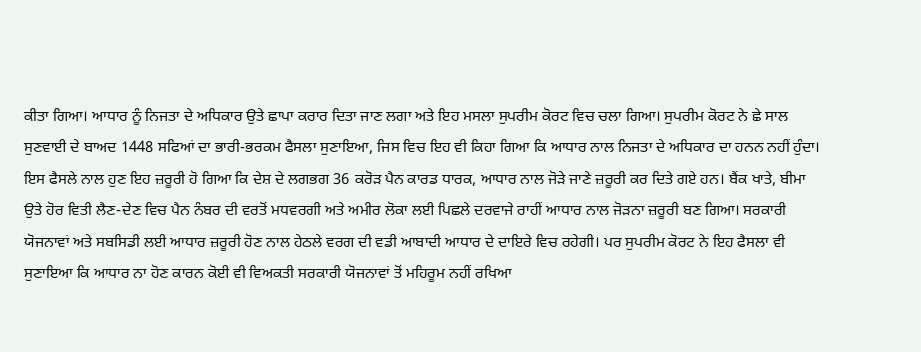ਕੀਤਾ ਗਿਆ। ਆਧਾਰ ਨੂੰ ਨਿਜਤਾ ਦੇ ਅਧਿਕਾਰ ਉਤੇ ਛਾਪਾ ਕਰਾਰ ਦਿਤਾ ਜਾਣ ਲਗਾ ਅਤੇ ਇਹ ਮਸਲਾ ਸੁਪਰੀਮ ਕੋਰਟ ਵਿਚ ਚਲਾ ਗਿਆ। ਸੁਪਰੀਮ ਕੋਰਟ ਨੇ ਛੇ ਸਾਲ ਸੁਣਵਾਈ ਦੇ ਬਾਅਦ 1448 ਸਫਿਆਂ ਦਾ ਭਾਰੀ-ਭਰਕਮ ਫੈਸਲਾ ਸੁਣਾਇਆ, ਜਿਸ ਵਿਚ ਇਹ ਵੀ ਕਿਹਾ ਗਿਆ ਕਿ ਆਧਾਰ ਨਾਲ ਨਿਜਤਾ ਦੇ ਅਧਿਕਾਰ ਦਾ ਹਨਨ ਨਹੀਂ ਹੁੰਦਾ। ਇਸ ਫੈਸਲੇ ਨਾਲ ਹੁਣ ਇਹ ਜ਼ਰੂਰੀ ਹੋ ਗਿਆ ਕਿ ਦੇਸ਼ ਦੇ ਲਗਭਗ 36 ਕਰੋੜ ਪੈਨ ਕਾਰਡ ਧਾਰਕ, ਆਧਾਰ ਨਾਲ ਜੋੜੇ ਜਾਣੇ ਜ਼ਰੂਰੀ ਕਰ ਦਿਤੇ ਗਏ ਹਨ। ਬੈਂਕ ਖਾਤੇ, ਬੀਮਾ ਉਤੇ ਹੋਰ ਵਿਤੀ ਲੈਣ-ਦੇਣ ਵਿਚ ਪੈਨ ਨੰਬਰ ਦੀ ਵਰਤੋਂ ਮਧਵਰਗੀ ਅਤੇ ਅਮੀਰ ਲੋਕਾ ਲਈ ਪਿਛਲੇ ਦਰਵਾਜੇ ਰਾਹੀਂ ਆਧਾਰ ਨਾਲ ਜੋੜਨਾ ਜ਼ਰੂਰੀ ਬਣ ਗਿਆ। ਸਰਕਾਰੀ ਯੋਜਨਾਵਾਂ ਅਤੇ ਸਬਸਿਡੀ ਲਈ ਆਧਾਰ ਜ਼ਰੂਰੀ ਹੋਣ ਨਾਲ ਹੇਠਲੇ ਵਰਗ ਦੀ ਵਡੀ ਆਬਾਦੀ ਆਧਾਰ ਦੇ ਦਾਇਰੇ ਵਿਚ ਰਹੇਗੀ। ਪਰ ਸੁਪਰੀਮ ਕੋਰਟ ਨੇ ਇਹ ਫੈਸਲਾ ਵੀ ਸੁਣਾਇਆ ਕਿ ਆਧਾਰ ਨਾ ਹੋਣ ਕਾਰਨ ਕੋਈ ਵੀ ਵਿਅਕਤੀ ਸਰਕਾਰੀ ਯੋਜਨਾਵਾਂ ਤੋਂ ਮਹਿਰੂਮ ਨਹੀਂ ਰਖਿਆ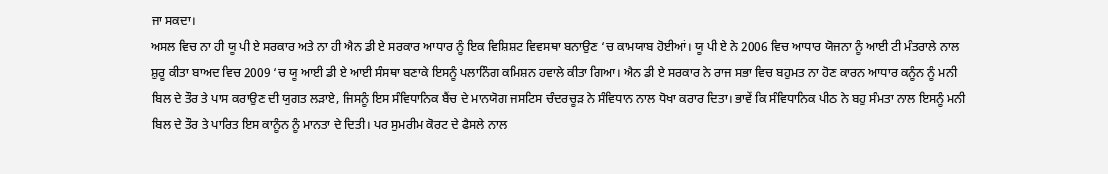ਜਾ ਸਕਦਾ।
ਅਸਲ ਵਿਚ ਨਾ ਹੀ ਯੂ ਪੀ ਏ ਸਰਕਾਰ ਅਤੇ ਨਾ ਹੀ ਐਨ ਡੀ ਏ ਸਰਕਾਰ ਆਧਾਰ ਨੂੰ ਇਕ ਵਿਸ਼ਿਸ਼ਟ ਵਿਵਸਥਾ ਬਨਾਉਣ ‘ਚ ਕਾਮਯਾਬ ਹੋਈਆਂ। ਯੂ ਪੀ ਏ ਨੇ 2006 ਵਿਚ ਆਧਾਰ ਯੋਜਨਾ ਨੂੰ ਆਈ ਟੀ ਮੰਤਰਾਲੇ ਨਾਲ ਸ਼ੁਰੂ ਕੀਤਾ ਬਾਅਦ ਵਿਚ 2009 ‘ਚ ਯੂ ਆਈ ਡੀ ਏ ਆਈ ਸੰਸਥਾ ਬਣਾਕੇ ਇਸਨੂੰ ਪਲਾਨਿੰਗ ਕਮਿਸ਼ਨ ਹਵਾਲੇ ਕੀਤਾ ਗਿਆ। ਐਨ ਡੀ ਏ ਸਰਕਾਰ ਨੇ ਰਾਜ ਸਭਾ ਵਿਚ ਬਹੁਮਤ ਨਾ ਹੋਣ ਕਾਰਨ ਆਧਾਰ ਕਨੂੰਨ ਨੂੰ ਮਨੀ ਬਿਲ ਦੇ ਤੌਰ ਤੇ ਪਾਸ ਕਰਾਉਣ ਦੀ ਯੁਗਤ ਲੜਾਏ, ਜਿਸਨੂੰ ਇਸ ਸੰਵਿਧਾਨਿਕ ਬੈਂਚ ਦੇ ਮਾਨਯੋਗ ਜਸਟਿਸ ਚੰਦਰਚੂੜ ਨੇ ਸੰਵਿਧਾਨ ਨਾਲ ਧੋਖਾ ਕਰਾਰ ਦਿਤਾ। ਭਾਵੇਂ ਕਿ ਸੰਵਿਧਾਨਿਕ ਪੀਠ ਨੇ ਬਹੁ ਸੰਮਤਾ ਨਾਲ ਇਸਨੂੰ ਮਨੀ ਬਿਲ ਦੇ ਤੌਰ ਤੇ ਪਾਰਿਤ ਇਸ ਕਾਨੂੰਨ ਨੂੰ ਮਾਨਤਾ ਦੇ ਦਿਤੀ। ਪਰ ਸੁਮਰੀਮ ਕੋਰਟ ਦੇ ਫੈਸਲੇ ਨਾਲ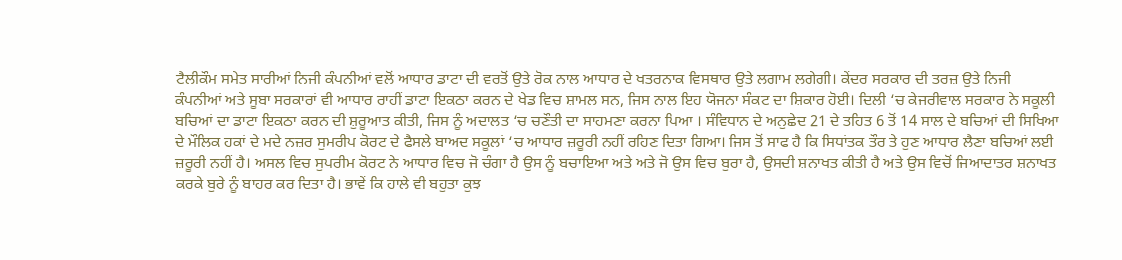ਟੈਲੀਕੌਮ ਸਮੇਤ ਸਾਰੀਆਂ ਨਿਜੀ ਕੰਪਨੀਆਂ ਵਲੋਂ ਆਧਾਰ ਡਾਟਾ ਦੀ ਵਰਤੋਂ ਉਤੇ ਰੋਕ ਨਾਲ ਆਧਾਰ ਦੇ ਖਤਰਨਾਕ ਵਿਸਥਾਰ ਉਤੇ ਲਗਾਮ ਲਗੇਗੀ। ਕੇਂਦਰ ਸਰਕਾਰ ਦੀ ਤਰਜ਼ ਉਤੇ ਨਿਜੀ ਕੰਪਨੀਆਂ ਅਤੇ ਸੂਬਾ ਸਰਕਾਰਾਂ ਵੀ ਆਧਾਰ ਰਾਹੀਂ ਡਾਟਾ ਇਕਠਾ ਕਰਨ ਦੇ ਖੇਡ ਵਿਚ ਸ਼ਾਮਲ ਸਨ, ਜਿਸ ਨਾਲ ਇਹ ਯੋਜਨਾ ਸੰਕਟ ਦਾ ਸ਼ਿਕਾਰ ਹੋਈ। ਦਿਲੀ ‘ਚ ਕੇਜਰੀਵਾਲ ਸਰਕਾਰ ਨੇ ਸਕੂਲੀ ਬਚਿਆਂ ਦਾ ਡਾਟਾ ਇਕਠਾ ਕਰਨ ਦੀ ਸ਼ੁਰੂਆਤ ਕੀਤੀ, ਜਿਸ ਨੂੰ ਅਦਾਲਤ ‘ਚ ਚਣੌਤੀ ਦਾ ਸਾਹਮਣਾ ਕਰਨਾ ਪਿਆ । ਸੰਵਿਧਾਨ ਦੇ ਅਨੁਛੇਦ 21 ਦੇ ਤਹਿਤ 6 ਤੋਂ 14 ਸਾਲ ਦੇ ਬਚਿਆਂ ਦੀ ਸਿਖਿਆ ਦੇ ਮੌਲਿਕ ਹਕਾਂ ਦੇ ਮਦੇ ਨਜ਼ਰ ਸੁਮਰੀਪ ਕੋਰਟ ਦੇ ਫੈਸਲੇ ਬਾਅਦ ਸਕੂਲਾਂ ‘ਚ ਆਧਾਰ ਜ਼ਰੂਰੀ ਨਹੀਂ ਰਹਿਣ ਦਿਤਾ ਗਿਆ। ਜਿਸ ਤੋਂ ਸਾਫ ਹੈ ਕਿ ਸਿਧਾਂਤਕ ਤੌਰ ਤੇ ਹੁਣ ਆਧਾਰ ਲੈਣਾ ਬਚਿਆਂ ਲਈ ਜ਼ਰੂਰੀ ਨਹੀਂ ਹੈ। ਅਸਲ ਵਿਚ ਸੁਪਰੀਮ ਕੋਰਟ ਨੇ ਆਧਾਰ ਵਿਚ ਜੋ ਚੰਗਾ ਹੈ ਉਸ ਨੂੰ ਬਚਾਇਆ ਅਤੇ ਅਤੇ ਜੋ ਉਸ ਵਿਚ ਬੁਰਾ ਹੈ, ਉਸਦੀ ਸ਼ਨਾਖਤ ਕੀਤੀ ਹੈ ਅਤੇ ਉਸ ਵਿਚੋਂ ਜਿਆਦਾਤਰ ਸ਼ਨਾਖਤ ਕਰਕੇ ਬੁਰੇ ਨੂੰ ਬਾਹਰ ਕਰ ਦਿਤਾ ਹੈ। ਭਾਵੇਂ ਕਿ ਹਾਲੇ ਵੀ ਬਹੁਤਾ ਕੁਝ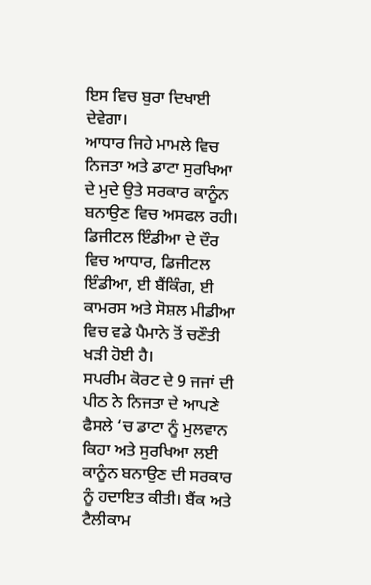ਇਸ ਵਿਚ ਬੁਰਾ ਦਿਖਾਈ ਦੇਵੇਗਾ।
ਆਧਾਰ ਜਿਹੇ ਮਾਮਲੇ ਵਿਚ ਨਿਜਤਾ ਅਤੇ ਡਾਟਾ ਸੁਰਖਿਆ ਦੇ ਮੁਦੇ ਉਤੇ ਸਰਕਾਰ ਕਾਨੂੰਨ ਬਨਾਉਣ ਵਿਚ ਅਸਫਲ ਰਹੀ। ਡਿਜੀਟਲ ਇੰਡੀਆ ਦੇ ਦੌਰ ਵਿਚ ਆਧਾਰ, ਡਿਜੀਟਲ ਇੰਡੀਆ, ਈ ਬੈਂਕਿੰਗ, ਈ ਕਾਮਰਸ ਅਤੇ ਸੋਸ਼ਲ ਮੀਡੀਆ ਵਿਚ ਵਡੇ ਪੈਮਾਨੇ ਤੋਂ ਚਣੌਤੀ ਖੜੀ ਹੋਈ ਹੈ।
ਸਪਰੀਮ ਕੋਰਟ ਦੇ 9 ਜਜਾਂ ਦੀ ਪੀਠ ਨੇ ਨਿਜਤਾ ਦੇ ਆਪਣੇ ਫੈਸਲੇ ‘ਚ ਡਾਟਾ ਨੂੰ ਮੁਲਵਾਨ ਕਿਹਾ ਅਤੇ ਸੁਰਖਿਆ ਲਈ ਕਾਨੂੰਨ ਬਨਾਉਣ ਦੀ ਸਰਕਾਰ ਨੂੰ ਹਦਾਇਤ ਕੀਤੀ। ਬੈਂਕ ਅਤੇ ਟੈਲੀਕਾਮ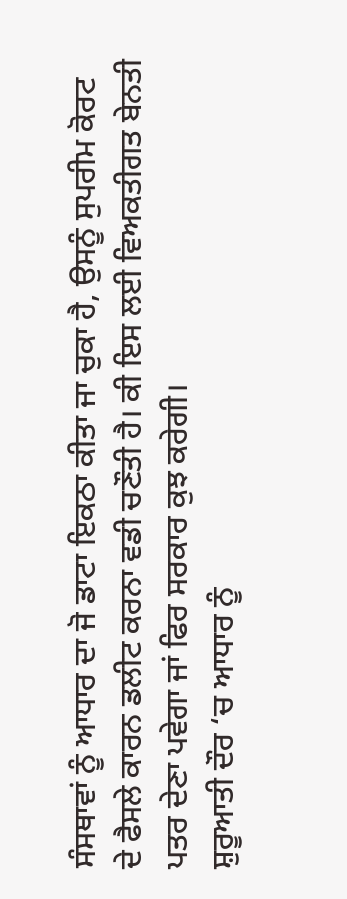ਸੰਸਥਾਵਾਂ ਨੂੰ ਆਧਾਰ ਦਾ ਜੋ ਡਾਟਾ ਇਕਠਾ ਕੀਤਾ ਜਾ ਚੁਕਾ ਹੈ, ਉਸਨੂੰ ਸੁਪਰੀਮ ਕੋਰਟ ਦੇ ਫੈਸਲੇ ਕਾਰਨ ਡਲੀਟ ਕਰਨਾ ਵਡੀ ਚਣੌਤੀ ਹੈ। ਕੀ ਇਸ ਲਈ ਵਿਅਕਤੀਗਤ ਬੇਨਤੀ ਪਤਰ ਦੇਣਾ ਪਵੇਗਾ ਜਾਂ ਫਿਰ ਸਰਕਾਰ ਕੁਝ ਕਰੇਗੀ।
ਸ਼ੁਰੂਆਤੀ ਦੌਰ ‘ਚ ਆਧਾਰ ਨੂੰ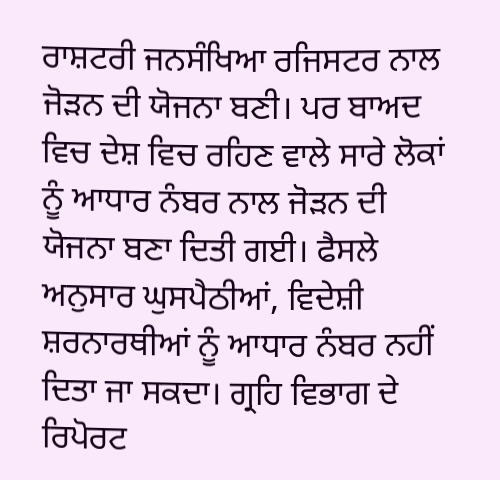ਰਾਸ਼ਟਰੀ ਜਨਸੰਖਿਆ ਰਜਿਸਟਰ ਨਾਲ ਜੋੜਨ ਦੀ ਯੋਜਨਾ ਬਣੀ। ਪਰ ਬਾਅਦ ਵਿਚ ਦੇਸ਼ ਵਿਚ ਰਹਿਣ ਵਾਲੇ ਸਾਰੇ ਲੋਕਾਂ ਨੂੰ ਆਧਾਰ ਨੰਬਰ ਨਾਲ ਜੋੜਨ ਦੀ ਯੋਜਨਾ ਬਣਾ ਦਿਤੀ ਗਈ। ਫੈਸਲੇ ਅਨੁਸਾਰ ਘੁਸਪੈਠੀਆਂ, ਵਿਦੇਸ਼ੀ ਸ਼ਰਨਾਰਥੀਆਂ ਨੂੰ ਆਧਾਰ ਨੰਬਰ ਨਹੀਂ ਦਿਤਾ ਜਾ ਸਕਦਾ। ਗ੍ਰਹਿ ਵਿਭਾਗ ਦੇ ਰਿਪੋਰਟ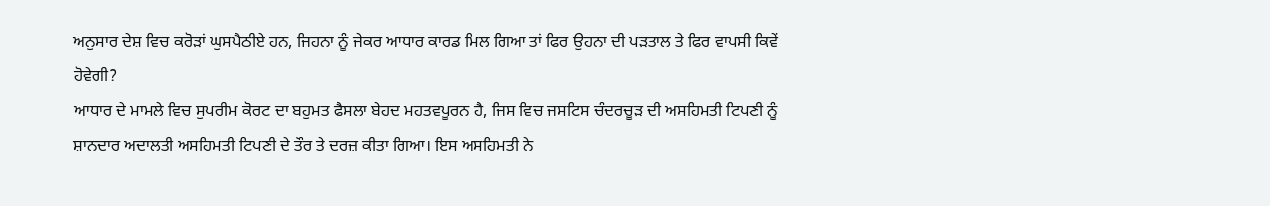ਅਨੁਸਾਰ ਦੇਸ਼ ਵਿਚ ਕਰੋੜਾਂ ਘੁਸਪੈਠੀਏ ਹਨ, ਜਿਹਨਾ ਨੂੰ ਜੇਕਰ ਆਧਾਰ ਕਾਰਡ ਮਿਲ ਗਿਆ ਤਾਂ ਫਿਰ ਉਹਨਾ ਦੀ ਪੜਤਾਲ ਤੇ ਫਿਰ ਵਾਪਸੀ ਕਿਵੇਂ ਹੋਵੇਗੀ?
ਆਧਾਰ ਦੇ ਮਾਮਲੇ ਵਿਚ ਸੁਪਰੀਮ ਕੋਰਟ ਦਾ ਬਹੁਮਤ ਫੈਸਲਾ ਬੇਹਦ ਮਹਤਵਪੂਰਨ ਹੈ, ਜਿਸ ਵਿਚ ਜਸਟਿਸ ਚੰਦਰਚੂੜ ਦੀ ਅਸਹਿਮਤੀ ਟਿਪਣੀ ਨੂੰ ਸ਼ਾਨਦਾਰ ਅਦਾਲਤੀ ਅਸਹਿਮਤੀ ਟਿਪਣੀ ਦੇ ਤੌਰ ਤੇ ਦਰਜ਼ ਕੀਤਾ ਗਿਆ। ਇਸ ਅਸਹਿਮਤੀ ਨੇ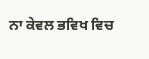ਨਾ ਕੇਵਲ ਭਵਿਖ ਵਿਚ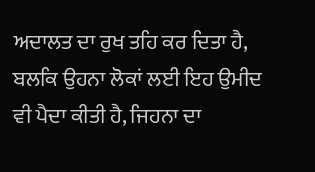ਅਦਾਲਤ ਦਾ ਰੁਖ ਤਹਿ ਕਰ ਦਿਤਾ ਹੈ, ਬਲਕਿ ਉਹਨਾ ਲੋਕਾਂ ਲਈ ਇਹ ਉਮੀਦ ਵੀ ਪੈਦਾ ਕੀਤੀ ਹੈ, ਜਿਹਨਾ ਦਾ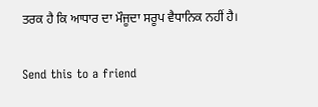ਤਰਕ ਹੈ ਕਿ ਆਧਾਰ ਦਾ ਮੌਜੂਦਾ ਸਰੂਪ ਵੈਧਾਨਿਕ ਨਹੀਂ ਹੈ।

Send this to a friend